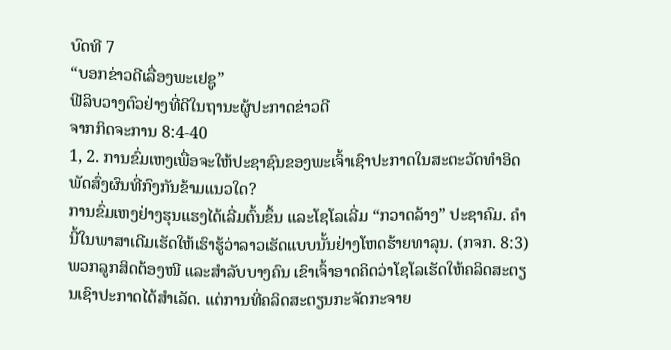ບົດທີ 7
“ບອກຂ່າວດີເລື່ອງພະເຢຊູ”
ຟີລິບວາງຕົວຢ່າງທີ່ດີໃນຖານະຜູ້ປະກາດຂ່າວດີ
ຈາກກິດຈະການ 8:4-40
1, 2. ການຂົ່ມເຫງເພື່ອຈະໃຫ້ປະຊາຊົນຂອງພະເຈົ້າເຊົາປະກາດໃນສະຕະວັດທຳອິດພັດສົ່ງຜົນທີ່ກົງກັນຂ້າມແນວໃດ?
ການຂົ່ມເຫງຢ່າງຮຸນແຮງໄດ້ເລີ່ມຕົ້ນຂຶ້ນ ແລະໂຊໂລເລີ່ມ “ກວາດລ້າງ” ປະຊາຄົມ. ຄຳນີ້ໃນພາສາເດີມເຮັດໃຫ້ເຮົາຮູ້ວ່າລາວເຮັດແບບນັ້ນຢ່າງໂຫດຮ້າຍທາລຸນ. (ກຈກ. 8:3) ພວກລູກສິດຕ້ອງໜີ ແລະສຳລັບບາງຄົນ ເຂົາເຈົ້າອາດຄິດວ່າໂຊໂລເຮັດໃຫ້ຄລິດສະຕຽນເຊົາປະກາດໄດ້ສຳເລັດ. ແຕ່ການທີ່ຄລິດສະຕຽນກະຈັດກະຈາຍ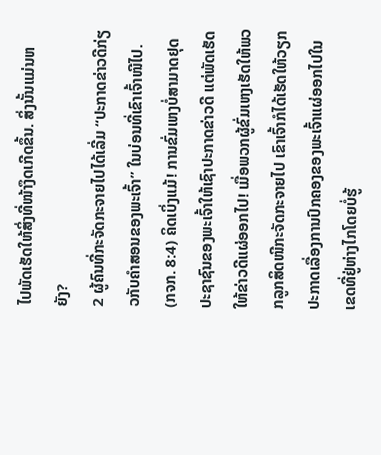ໄປພັດເຮັດໃຫ້ສິ່ງທີ່ໜ້າງຶດເກີດຂຶ້ນ. ສິ່ງນັ້ນແມ່ນຫຍັງ?
2 ຜູ້ຄົນທີ່ກະຈັດກະຈາຍໄປໄດ້ເລີ່ມ “ປະກາດຂ່າວດີກ່ຽວກັບຄຳສອນຂອງພະເຈົ້າ” ໃນບ່ອນທີ່ເຂົາເຈົ້າໜີໄປ. (ກຈກ. 8:4) ຄິດເບິ່ງແມ້! ການຂົ່ມເຫງບໍ່ສາມາດຢຸດປະຊາຊົນຂອງພະເຈົ້າໃຫ້ເຊົາປະກາດຂ່າວດີ ແຕ່ພັດເຮັດໃຫ້ຂ່າວດີແຜ່ອອກໄປ! ເມື່ອພວກຜູ້ຂົ່ມເຫງເຮັດໃຫ້ພວກລູກສິດໜີກະຈັດກະຈາຍໄປ ເຂົາເຈົ້າກໍໄດ້ເຮັດໃຫ້ວຽກປະກາດເລື່ອງການປົກຄອງຂອງພະເຈົ້າແຜ່ອອກໄປໃນເຂດທີ່ຢູ່ຫ່າງໄກໂດຍບໍ່ຮູ້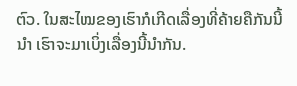ຕົວ. ໃນສະໄໝຂອງເຮົາກໍເກີດເລື່ອງທີ່ຄ້າຍຄືກັນນີ້ນຳ ເຮົາຈະມາເບິ່ງເລື່ອງນີ້ນຳກັນ.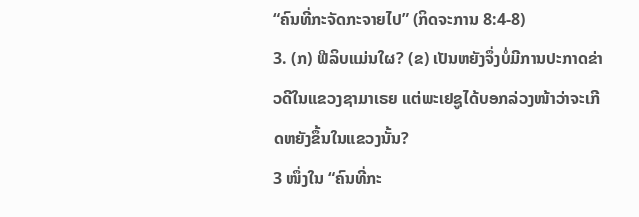“ຄົນທີ່ກະຈັດກະຈາຍໄປ” (ກິດຈະການ 8:4-8)
3. (ກ) ຟີລິບແມ່ນໃຜ? (ຂ) ເປັນຫຍັງຈຶ່ງບໍ່ມີການປະກາດຂ່າວດີໃນແຂວງຊາມາເຣຍ ແຕ່ພະເຢຊູໄດ້ບອກລ່ວງໜ້າວ່າຈະເກີດຫຍັງຂຶ້ນໃນແຂວງນັ້ນ?
3 ໜຶ່ງໃນ “ຄົນທີ່ກະ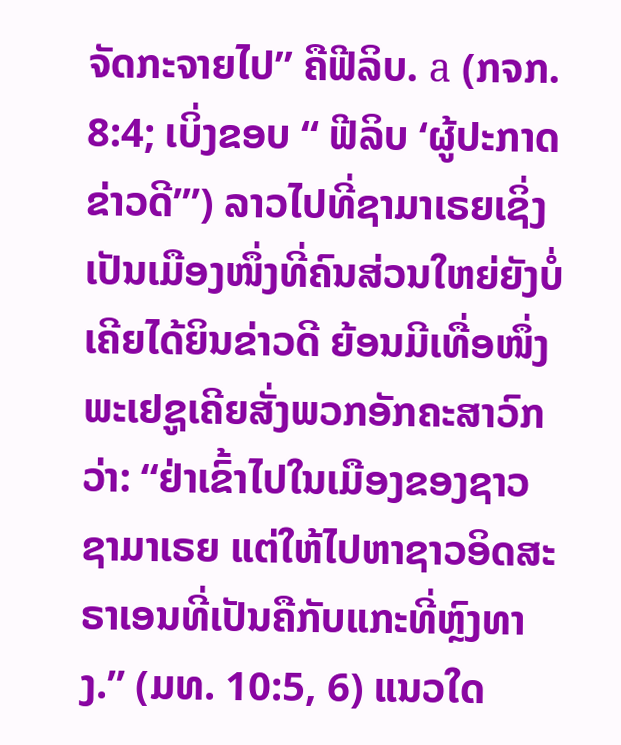ຈັດກະຈາຍໄປ” ຄືຟີລິບ. a (ກຈກ. 8:4; ເບິ່ງຂອບ “ ຟີລິບ ‘ຜູ້ປະກາດຂ່າວດີ’”) ລາວໄປທີ່ຊາມາເຣຍເຊິ່ງເປັນເມືອງໜຶ່ງທີ່ຄົນສ່ວນໃຫຍ່ຍັງບໍ່ເຄີຍໄດ້ຍິນຂ່າວດີ ຍ້ອນມີເທື່ອໜຶ່ງພະເຢຊູເຄີຍສັ່ງພວກອັກຄະສາວົກວ່າ: “ຢ່າເຂົ້າໄປໃນເມືອງຂອງຊາວຊາມາເຣຍ ແຕ່ໃຫ້ໄປຫາຊາວອິດສະຣາເອນທີ່ເປັນຄືກັບແກະທີ່ຫຼົງທາງ.” (ມທ. 10:5, 6) ແນວໃດ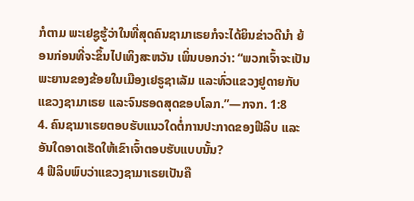ກໍຕາມ ພະເຢຊູຮູ້ວ່າໃນທີ່ສຸດຄົນຊາມາເຣຍກໍຈະໄດ້ຍິນຂ່າວດີນຳ ຍ້ອນກ່ອນທີ່ຈະຂຶ້ນໄປເທິງສະຫວັນ ເພິ່ນບອກວ່າ: “ພວກເຈົ້າຈະເປັນພະຍານຂອງຂ້ອຍໃນເມືອງເຢຣູຊາເລັມ ແລະທົ່ວແຂວງຢູດາຍກັບແຂວງຊາມາເຣຍ ແລະຈົນຮອດສຸດຂອບໂລກ.”—ກຈກ. 1:8
4. ຄົນຊາມາເຣຍຕອບຮັບແນວໃດຕໍ່ການປະກາດຂອງຟີລິບ ແລະອັນໃດອາດເຮັດໃຫ້ເຂົາເຈົ້າຕອບຮັບແບບນັ້ນ?
4 ຟີລິບພົບວ່າແຂວງຊາມາເຣຍເປັນຄື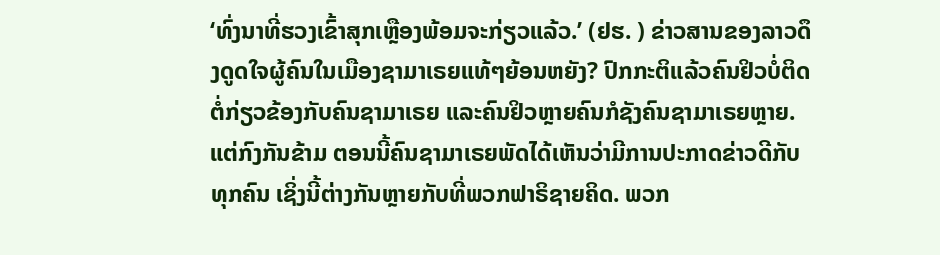‘ທົ່ງນາທີ່ຮວງເຂົ້າສຸກເຫຼືອງພ້ອມຈະກ່ຽວແລ້ວ.’ (ຢຮ. ) ຂ່າວສານຂອງລາວດຶງດູດໃຈຜູ້ຄົນໃນເມືອງຊາມາເຣຍແທ້ໆຍ້ອນຫຍັງ? ປົກກະຕິແລ້ວຄົນຢິວບໍ່ຕິດຕໍ່ກ່ຽວຂ້ອງກັບຄົນຊາມາເຣຍ ແລະຄົນຢິວຫຼາຍຄົນກໍຊັງຄົນຊາມາເຣຍຫຼາຍ. ແຕ່ກົງກັນຂ້າມ ຕອນນີ້ຄົນຊາມາເຣຍພັດໄດ້ເຫັນວ່າມີການປະກາດຂ່າວດີກັບທຸກຄົນ ເຊິ່ງນີ້ຕ່າງກັນຫຼາຍກັບທີ່ພວກຟາຣິຊາຍຄິດ. ພວກ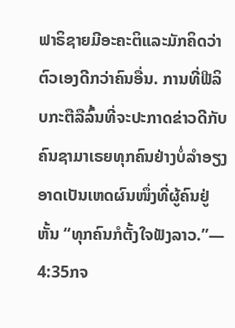ຟາຣິຊາຍມີອະຄະຕິແລະມັກຄິດວ່າຕົວເອງດີກວ່າຄົນອື່ນ. ການທີ່ຟີລິບກະຕືລືລົ້ນທີ່ຈະປະກາດຂ່າວດີກັບຄົນຊາມາເຣຍທຸກຄົນຢ່າງບໍ່ລຳອຽງ ອາດເປັນເຫດຜົນໜຶ່ງທີ່ຜູ້ຄົນຢູ່ຫັ້ນ “ທຸກຄົນກໍຕັ້ງໃຈຟັງລາວ.”— 4:35ກຈ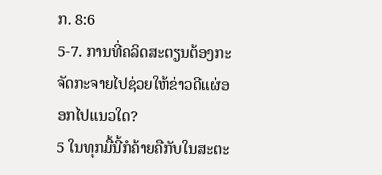ກ. 8:6
5-7. ການທີ່ຄລິດສະຕຽນຕ້ອງກະຈັດກະຈາຍໄປຊ່ວຍໃຫ້ຂ່າວດີແຜ່ອອກໄປແນວໃດ?
5 ໃນທຸກມື້ນີ້ກໍຄ້າຍຄືກັບໃນສະຕະ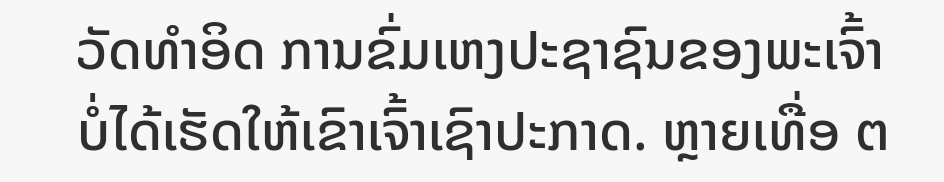ວັດທຳອິດ ການຂົ່ມເຫງປະຊາຊົນຂອງພະເຈົ້າບໍ່ໄດ້ເຮັດໃຫ້ເຂົາເຈົ້າເຊົາປະກາດ. ຫຼາຍເທື່ອ ຕ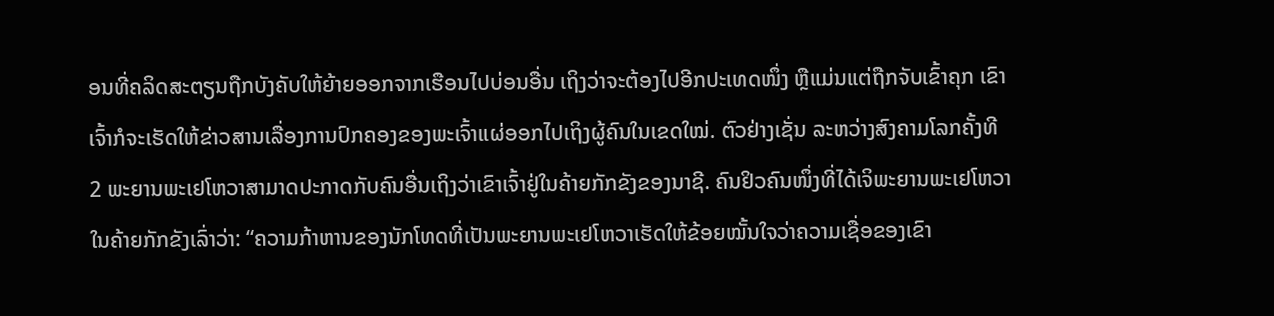ອນທີ່ຄລິດສະຕຽນຖືກບັງຄັບໃຫ້ຍ້າຍອອກຈາກເຮືອນໄປບ່ອນອື່ນ ເຖິງວ່າຈະຕ້ອງໄປອີກປະເທດໜຶ່ງ ຫຼືແມ່ນແຕ່ຖືກຈັບເຂົ້າຄຸກ ເຂົາເຈົ້າກໍຈະເຮັດໃຫ້ຂ່າວສານເລື່ອງການປົກຄອງຂອງພະເຈົ້າແຜ່ອອກໄປເຖິງຜູ້ຄົນໃນເຂດໃໝ່. ຕົວຢ່າງເຊັ່ນ ລະຫວ່າງສົງຄາມໂລກຄັ້ງທີ 2 ພະຍານພະເຢໂຫວາສາມາດປະກາດກັບຄົນອື່ນເຖິງວ່າເຂົາເຈົ້າຢູ່ໃນຄ້າຍກັກຂັງຂອງນາຊີ. ຄົນຢິວຄົນໜຶ່ງທີ່ໄດ້ເຈິພະຍານພະເຢໂຫວາໃນຄ້າຍກັກຂັງເລົ່າວ່າ: “ຄວາມກ້າຫານຂອງນັກໂທດທີ່ເປັນພະຍານພະເຢໂຫວາເຮັດໃຫ້ຂ້ອຍໝັ້ນໃຈວ່າຄວາມເຊື່ອຂອງເຂົາ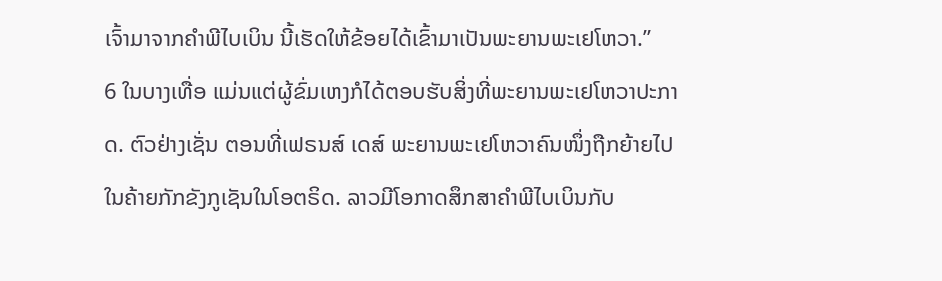ເຈົ້າມາຈາກຄຳພີໄບເບິນ ນີ້ເຮັດໃຫ້ຂ້ອຍໄດ້ເຂົ້າມາເປັນພະຍານພະເຢໂຫວາ.”
6 ໃນບາງເທື່ອ ແມ່ນແຕ່ຜູ້ຂົ່ມເຫງກໍໄດ້ຕອບຮັບສິ່ງທີ່ພະຍານພະເຢໂຫວາປະກາດ. ຕົວຢ່າງເຊັ່ນ ຕອນທີ່ເຟຣນສ໌ ເດສ໌ ພະຍານພະເຢໂຫວາຄົນໜຶ່ງຖືກຍ້າຍໄປໃນຄ້າຍກັກຂັງກູເຊັນໃນໂອຕຣິດ. ລາວມີໂອກາດສຶກສາຄຳພີໄບເບິນກັບ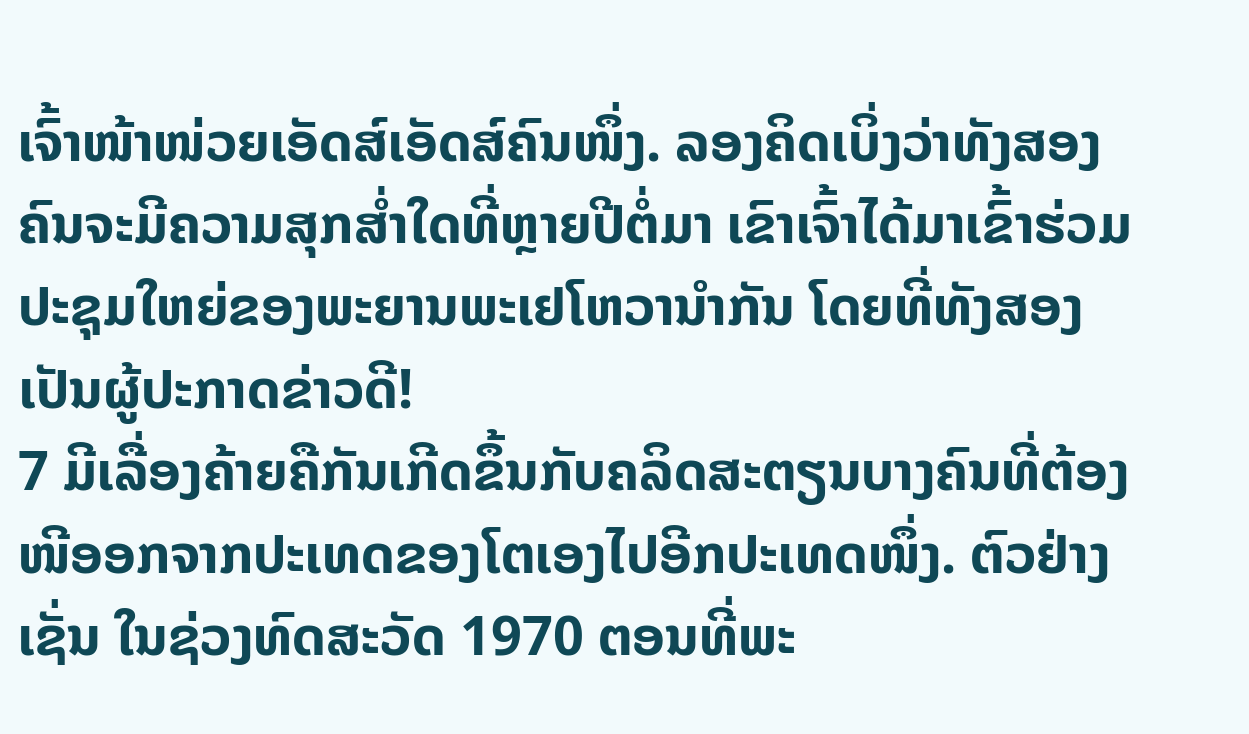ເຈົ້າໜ້າໜ່ວຍເອັດສ໌ເອັດສ໌ຄົນໜຶ່ງ. ລອງຄິດເບິ່ງວ່າທັງສອງຄົນຈະມີຄວາມສຸກສ່ຳໃດທີ່ຫຼາຍປີຕໍ່ມາ ເຂົາເຈົ້າໄດ້ມາເຂົ້າຮ່ວມປະຊຸມໃຫຍ່ຂອງພະຍານພະເຢໂຫວານຳກັນ ໂດຍທີ່ທັງສອງເປັນຜູ້ປະກາດຂ່າວດີ!
7 ມີເລື່ອງຄ້າຍຄືກັນເກີດຂຶ້ນກັບຄລິດສະຕຽນບາງຄົນທີ່ຕ້ອງໜີອອກຈາກປະເທດຂອງໂຕເອງໄປອີກປະເທດໜຶ່ງ. ຕົວຢ່າງເຊັ່ນ ໃນຊ່ວງທົດສະວັດ 1970 ຕອນທີ່ພະ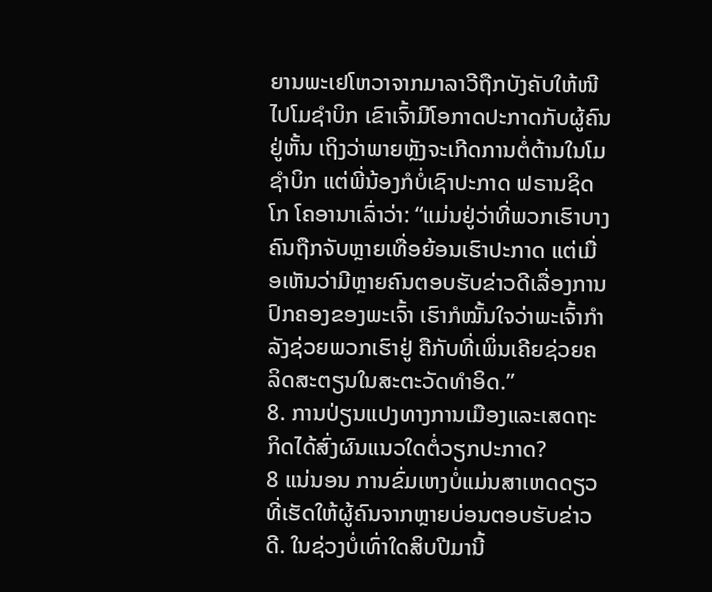ຍານພະເຢໂຫວາຈາກມາລາວີຖືກບັງຄັບໃຫ້ໜີໄປໂມຊຳບິກ ເຂົາເຈົ້າມີໂອກາດປະກາດກັບຜູ້ຄົນຢູ່ຫັ້ນ ເຖິງວ່າພາຍຫຼັງຈະເກີດການຕໍ່ຕ້ານໃນໂມຊຳບິກ ແຕ່ພີ່ນ້ອງກໍບໍ່ເຊົາປະກາດ ຟຣານຊິດໂກ ໂຄອານາເລົ່າວ່າ: “ແມ່ນຢູ່ວ່າທີ່ພວກເຮົາບາງຄົນຖືກຈັບຫຼາຍເທື່ອຍ້ອນເຮົາປະກາດ ແຕ່ເມື່ອເຫັນວ່າມີຫຼາຍຄົນຕອບຮັບຂ່າວດີເລື່ອງການປົກຄອງຂອງພະເຈົ້າ ເຮົາກໍໝັ້ນໃຈວ່າພະເຈົ້າກຳລັງຊ່ວຍພວກເຮົາຢູ່ ຄືກັບທີ່ເພິ່ນເຄີຍຊ່ວຍຄລິດສະຕຽນໃນສະຕະວັດທຳອິດ.”
8. ການປ່ຽນແປງທາງການເມືອງແລະເສດຖະກິດໄດ້ສົ່ງຜົນແນວໃດຕໍ່ວຽກປະກາດ?
8 ແນ່ນອນ ການຂົ່ມເຫງບໍ່ແມ່ນສາເຫດດຽວທີ່ເຮັດໃຫ້ຜູ້ຄົນຈາກຫຼາຍບ່ອນຕອບຮັບຂ່າວດີ. ໃນຊ່ວງບໍ່ເທົ່າໃດສິບປີມານີ້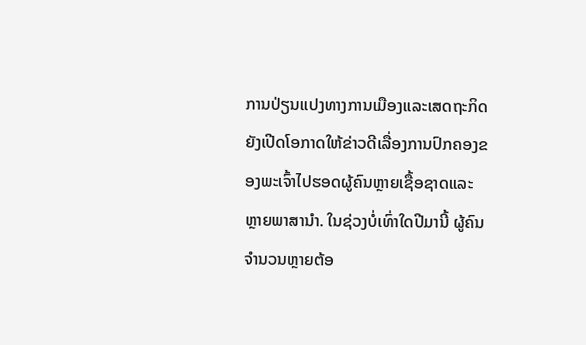ການປ່ຽນແປງທາງການເມືອງແລະເສດຖະກິດຍັງເປີດໂອກາດໃຫ້ຂ່າວດີເລື່ອງການປົກຄອງຂອງພະເຈົ້າໄປຮອດຜູ້ຄົນຫຼາຍເຊື້ອຊາດແລະຫຼາຍພາສານຳ. ໃນຊ່ວງບໍ່ເທົ່າໃດປີມານີ້ ຜູ້ຄົນຈຳນວນຫຼາຍຕ້ອ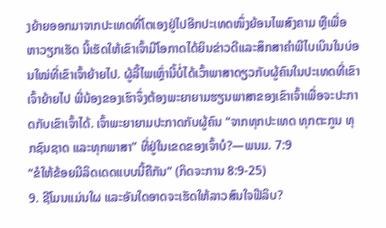ງຍ້າຍອອກມາຈາກປະເທດທີ່ໂຕເອງຢູ່ໄປອີກປະເທດໜຶ່ງຍ້ອນໄພສົງຄາມ ຫຼືເພື່ອຫາວຽກເຮັດ ນີ້ເຮັດໃຫ້ເຂົາເຈົ້າມີໂອກາດໄດ້ຍິນຂ່າວດີແລະສຶກສາຄຳພີໄບເບິນໃນບ່ອນໃໝ່ທີ່ເຂົາເຈົ້າຍ້າຍໄປ. ຜູ້ລີ້ໄພເຫຼົ່ານີ້ບໍ່ໄດ້ເວົ້າພາສາດຽວກັບຜູ້ຄົນໃນປະເທດທີ່ເຂົາເຈົ້າຍ້າຍໄປ ພີ່ນ້ອງຂອງເຮົາຈຶ່ງຕ້ອງພະຍາຍາມຮຽນພາສາຂອງເຂົາເຈົ້າເພື່ອຈະປະກາດກັບເຂົາເຈົ້າໄດ້. ເຈົ້າພະຍາຍາມປະກາດກັບຜູ້ຄົນ “ຈາກທຸກປະເທດ ທຸກຕະກູນ ທຸກຊົນຊາດ ແລະທຸກພາສາ” ທີ່ຢູ່ໃນເຂດຂອງເຈົ້າບໍ?—ພນມ. 7:9
“ຂໍໃຫ້ຂ້ອຍມີລິດເດດແບບນີ້ຄືກັນ” (ກິດຈະການ 8:9-25)
9. ຊີໂມນແມ່ນໃຜ ແລະອັນໃດອາດຈະເຮັດໃຫ້ລາວສົນໃຈຟີລິບ?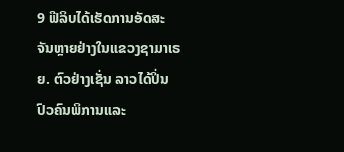9 ຟີລິບໄດ້ເຮັດການອັດສະຈັນຫຼາຍຢ່າງໃນແຂວງຊາມາເຣຍ. ຕົວຢ່າງເຊັ່ນ ລາວໄດ້ປິ່ນປົວຄົນພິການແລະ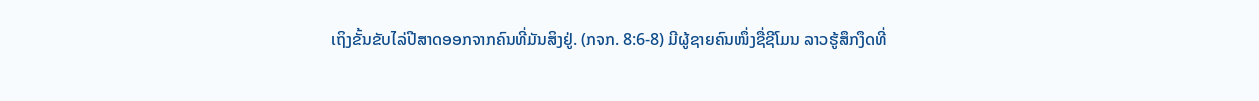ເຖິງຂັ້ນຂັບໄລ່ປີສາດອອກຈາກຄົນທີ່ມັນສິງຢູ່. (ກຈກ. 8:6-8) ມີຜູ້ຊາຍຄົນໜຶ່ງຊື່ຊີໂມນ ລາວຮູ້ສຶກງຶດທີ່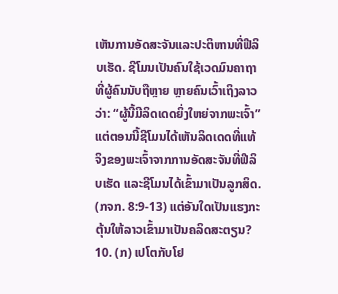ເຫັນການອັດສະຈັນແລະປະຕິຫານທີ່ຟີລິບເຮັດ. ຊີໂມນເປັນຄົນໃຊ້ເວດມົນຄາຖາທີ່ຜູ້ຄົນນັບຖືຫຼາຍ ຫຼາຍຄົນເວົ້າເຖິງລາວວ່າ: “ຜູ້ນີ້ມີລິດເດດຍິ່ງໃຫຍ່ຈາກພະເຈົ້າ” ແຕ່ຕອນນີ້ຊີໂມນໄດ້ເຫັນລິດເດດທີ່ແທ້ຈິງຂອງພະເຈົ້າຈາກການອັດສະຈັນທີ່ຟີລິບເຮັດ ແລະຊີໂມນໄດ້ເຂົ້າມາເປັນລູກສິດ. (ກຈກ. 8:9-13) ແຕ່ອັນໃດເປັນແຮງກະຕຸ້ນໃຫ້ລາວເຂົ້າມາເປັນຄລິດສະຕຽນ?
10. (ກ) ເປໂຕກັບໂຢ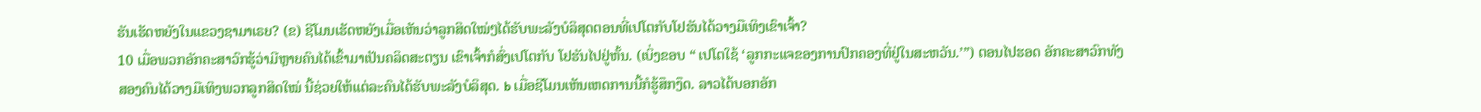ຮັນເຮັດຫຍັງໃນແຂວງຊາມາເຣຍ? (ຂ) ຊີໂມນເຮັດຫຍັງເມື່ອເຫັນວ່າລູກສິດໃໝ່ໆໄດ້ຮັບພະລັງບໍລິສຸດຕອນທີ່ເປໂຕກັບໂຢຮັນໄດ້ວາງມືເທິງເຂົາເຈົ້າ?
10 ເມື່ອພວກອັກຄະສາວົກຮູ້ວ່າມີຫຼາຍຄົນໄດ້ເຂົ້າມາເປັນຄລິດສະຕຽນ ເຂົາເຈົ້າກໍສົ່ງເປໂຕກັບ ໂຢຮັນໄປຢູ່ຫັ້ນ. (ເບິ່ງຂອບ “ ເປໂຕໃຊ້ ‘ລູກກະແຈຂອງການປົກຄອງທີ່ຢູ່ໃນສະຫວັນ.’”) ຕອນໄປຮອດ ອັກຄະສາວົກທັງສອງຄົນໄດ້ວາງມືເທິງພວກລູກສິດໃໝ່ ນີ້ຊ່ວຍໃຫ້ແຕ່ລະຄົນໄດ້ຮັບພະລັງບໍລິສຸດ. b ເມື່ອຊີໂມນເຫັນເຫດການນີ້ກໍຮູ້ສຶກງຶດ. ລາວໄດ້ບອກອັກ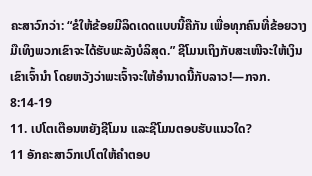ຄະສາວົກວ່າ: “ຂໍໃຫ້ຂ້ອຍມີລິດເດດແບບນີ້ຄືກັນ ເພື່ອທຸກຄົນທີ່ຂ້ອຍວາງມືເທິງພວກເຂົາຈະໄດ້ຮັບພະລັງບໍລິສຸດ.” ຊີໂມນເຖິງກັບສະເໜີຈະໃຫ້ເງິນເຂົາເຈົ້ານຳ ໂດຍຫວັງວ່າພະເຈົ້າຈະໃຫ້ອຳນາດນີ້ກັບລາວ!—ກຈກ. 8:14-19
11. ເປໂຕເຕືອນຫຍັງຊີໂມນ ແລະຊີໂມນຕອບຮັບແນວໃດ?
11 ອັກຄະສາວົກເປໂຕໃຫ້ຄຳຕອບ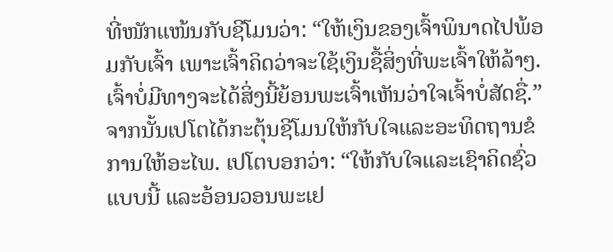ທີ່ໜັກແໜ້ນກັບຊີໂມນວ່າ: “ໃຫ້ເງິນຂອງເຈົ້າພິນາດໄປພ້ອມກັບເຈົ້າ ເພາະເຈົ້າຄິດວ່າຈະໃຊ້ເງິນຊື້ສິ່ງທີ່ພະເຈົ້າໃຫ້ລ້າໆ. ເຈົ້າບໍ່ມີທາງຈະໄດ້ສິ່ງນີ້ຍ້ອນພະເຈົ້າເຫັນວ່າໃຈເຈົ້າບໍ່ສັດຊື່.” ຈາກນັ້ນເປໂຕໄດ້ກະຕຸ້ນຊີໂມນໃຫ້ກັບໃຈແລະອະທິດຖານຂໍການໃຫ້ອະໄພ. ເປໂຕບອກວ່າ: “ໃຫ້ກັບໃຈແລະເຊົາຄິດຊົ່ວແບບນີ້ ແລະອ້ອນວອນພະເຢ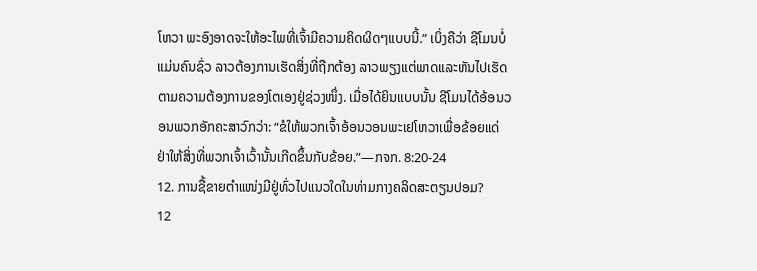ໂຫວາ ພະອົງອາດຈະໃຫ້ອະໄພທີ່ເຈົ້າມີຄວາມຄິດຜິດໆແບບນີ້.” ເບິ່ງຄືວ່າ ຊີໂມນບໍ່ແມ່ນຄົນຊົ່ວ ລາວຕ້ອງການເຮັດສິ່ງທີ່ຖືກຕ້ອງ ລາວພຽງແຕ່ພາດແລະຫັນໄປເຮັດຕາມຄວາມຕ້ອງການຂອງໂຕເອງຢູ່ຊ່ວງໜຶ່ງ. ເມື່ອໄດ້ຍິນແບບນັ້ນ ຊີໂມນໄດ້ອ້ອນວອນພວກອັກຄະສາວົກວ່າ: “ຂໍໃຫ້ພວກເຈົ້າອ້ອນວອນພະເຢໂຫວາເພື່ອຂ້ອຍແດ່ ຢ່າໃຫ້ສິ່ງທີ່ພວກເຈົ້າເວົ້ານັ້ນເກີດຂຶ້ນກັບຂ້ອຍ.”—ກຈກ. 8:20-24
12. ການຊື້ຂາຍຕຳແໜ່ງມີຢູ່ທົ່ວໄປແນວໃດໃນທ່າມກາງຄລິດສະຕຽນປອມ?
12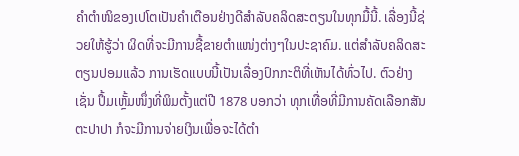ຄຳຕຳໜິຂອງເປໂຕເປັນຄຳເຕືອນຢ່າງດີສຳລັບຄລິດສະຕຽນໃນທຸກມື້ນີ້. ເລື່ອງນີ້ຊ່ວຍໃຫ້ຮູ້ວ່າ ຜິດທີ່ຈະມີການຊື້ຂາຍຕຳແໜ່ງຕ່າງໆໃນປະຊາຄົມ. ແຕ່ສຳລັບຄລິດສະຕຽນປອມແລ້ວ ການເຮັດແບບນີ້ເປັນເລື່ອງປົກກະຕິທີ່ເຫັນໄດ້ທົ່ວໄປ. ຕົວຢ່າງເຊັ່ນ ປຶ້ມເຫຼັ້ມໜຶ່ງທີ່ພິມຕັ້ງແຕ່ປີ 1878 ບອກວ່າ ທຸກເທື່ອທີ່ມີການຄັດເລືອກສັນຕະປາປາ ກໍຈະມີການຈ່າຍເງິນເພື່ອຈະໄດ້ຕຳ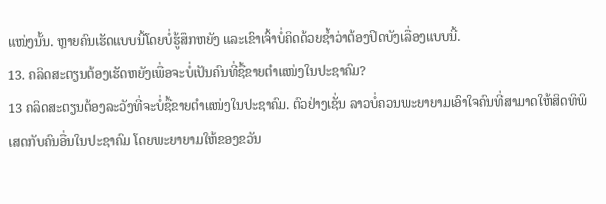ແໜ່ງນັ້ນ. ຫຼາຍຄົນເຮັດແບບນີ້ໂດຍບໍ່ຮູ້ສຶກຫຍັງ ແລະເຂົາເຈົ້າບໍ່ຄິດດ້ວຍຊ້ຳວ່າຕ້ອງປິດບັງເລື່ອງແບບນີ້.
13. ຄລິດສະຕຽນຕ້ອງເຮັດຫຍັງເພື່ອຈະບໍ່ເປັນຄົນທີ່ຊື້ຂາຍຕຳແໜ່ງໃນປະຊາຄົມ?
13 ຄລິດສະຕຽນຕ້ອງລະວັງທີ່ຈະບໍ່ຊື້ຂາຍຕຳແໜ່ງໃນປະຊາຄົມ. ຕົວຢ່າງເຊັ່ນ ລາວບໍ່ຄວນພະຍາຍາມເອົາໃຈຄົນທີ່ສາມາດໃຫ້ສິດທິພິເສດກັບຄົນອື່ນໃນປະຊາຄົມ ໂດຍພະຍາຍາມໃຫ້ຂອງຂວັນ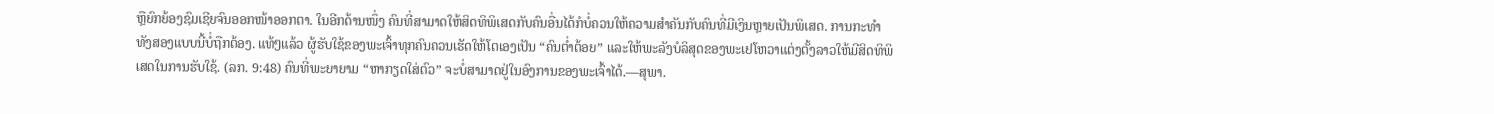ຫຼືຍົກຍ້ອງຊົມເຊີຍຈົນອອກໜ້າອອກຕາ. ໃນອີກດ້ານໜຶ່ງ ຄົນທີ່ສາມາດໃຫ້ສິດທິພິເສດກັບຄົນອື່ນໄດ້ກໍບໍ່ຄວນໃຫ້ຄວາມສຳຄັນກັບຄົນທີ່ມີເງິນຫຼາຍເປັນພິເສດ. ການກະທຳທັງສອງແບບນີ້ບໍ່ຖືກຕ້ອງ. ແທ້ໆແລ້ວ ຜູ້ຮັບໃຊ້ຂອງພະເຈົ້າທຸກຄົນຄວນເຮັດໃຫ້ໂຕເອງເປັນ “ຄົນຕ່ຳຕ້ອຍ” ແລະໃຫ້ພະລັງບໍລິສຸດຂອງພະເຢໂຫວາແຕ່ງຕັ້ງລາວໃຫ້ມີສິດທິພິເສດໃນການຮັບໃຊ້. (ລກ. 9:48) ຄົນທີ່ພະຍາຍາມ “ຫາກຽດໃສ່ຕົວ” ຈະບໍ່ສາມາດຢູ່ໃນອົງການຂອງພະເຈົ້າໄດ້.—ສຸພາ.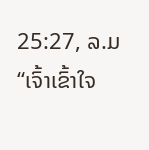25:27, ລ.ມ
“ເຈົ້າເຂົ້າໃຈ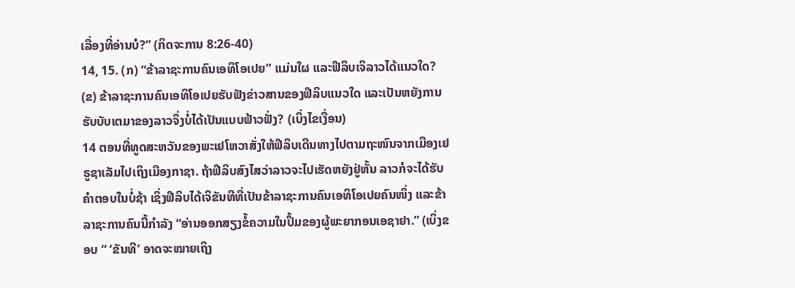ເລື່ອງທີ່ອ່ານບໍ?” (ກິດຈະການ 8:26-40)
14, 15. (ກ) “ຂ້າລາຊະການຄົນເອທິໂອເປຍ” ແມ່ນໃຜ ແລະຟີລິບເຈິລາວໄດ້ແນວໃດ? (ຂ) ຂ້າລາຊະການຄົນເອທິໂອເປຍຮັບຟັງຂ່າວສານຂອງຟີລິບແນວໃດ ແລະເປັນຫຍັງການຮັບບັບເຕມາຂອງລາວຈຶ່ງບໍ່ໄດ້ເປັນແບບຟ້າວຟັ່ງ? (ເບິ່ງໄຂເງື່ອນ)
14 ຕອນທີ່ທູດສະຫວັນຂອງພະເຢໂຫວາສັ່ງໃຫ້ຟີລິບເດີນທາງໄປຕາມຖະໜົນຈາກເມືອງເຢຣູຊາເລັມໄປເຖິງເມືອງກາຊາ. ຖ້າຟີລິບສົງໄສວ່າລາວຈະໄປເຮັດຫຍັງຢູ່ຫັ້ນ ລາວກໍຈະໄດ້ຮັບຄຳຕອບໃນບໍ່ຊ້າ ເຊິ່ງຟີລິບໄດ້ເຈິຂັນທີທີ່ເປັນຂ້າລາຊະການຄົນເອທິໂອເປຍຄົນໜຶ່ງ ແລະຂ້າລາຊະການຄົນນີ້ກຳລັງ “ອ່ານອອກສຽງຂໍ້ຄວາມໃນປຶ້ມຂອງຜູ້ພະຍາກອນເອຊາຢາ.” (ເບິ່ງຂອບ “ ‘ຂັນທີ’ ອາດຈະໝາຍເຖິງ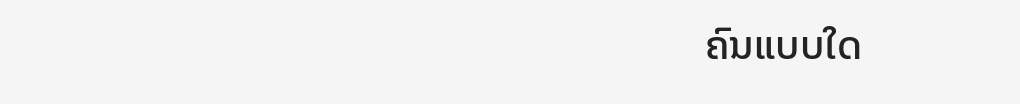ຄົນແບບໃດ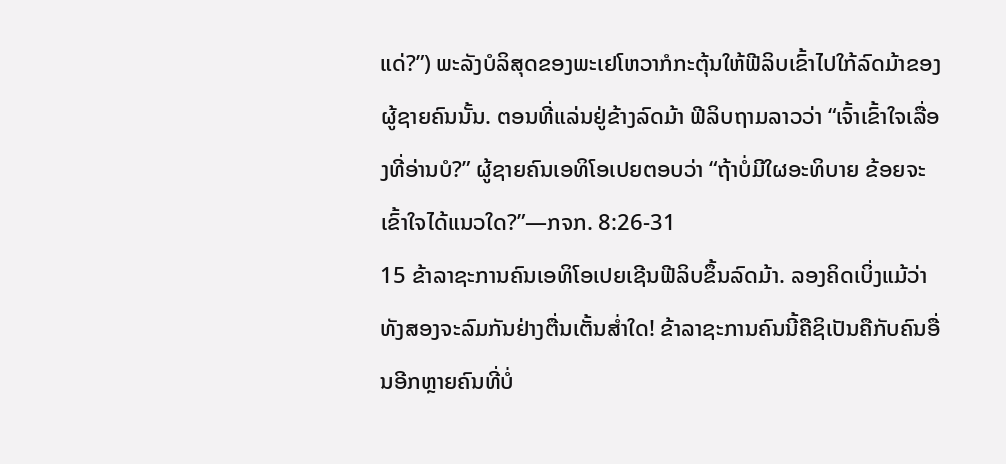ແດ່?”) ພະລັງບໍລິສຸດຂອງພະເຢໂຫວາກໍກະຕຸ້ນໃຫ້ຟີລິບເຂົ້າໄປໃກ້ລົດມ້າຂອງຜູ້ຊາຍຄົນນັ້ນ. ຕອນທີ່ແລ່ນຢູ່ຂ້າງລົດມ້າ ຟີລິບຖາມລາວວ່າ “ເຈົ້າເຂົ້າໃຈເລື່ອງທີ່ອ່ານບໍ?” ຜູ້ຊາຍຄົນເອທິໂອເປຍຕອບວ່າ “ຖ້າບໍ່ມີໃຜອະທິບາຍ ຂ້ອຍຈະເຂົ້າໃຈໄດ້ແນວໃດ?”—ກຈກ. 8:26-31
15 ຂ້າລາຊະການຄົນເອທິໂອເປຍເຊີນຟີລິບຂຶ້ນລົດມ້າ. ລອງຄິດເບິ່ງແມ້ວ່າທັງສອງຈະລົມກັນຢ່າງຕື່ນເຕັ້ນສ່ຳໃດ! ຂ້າລາຊະການຄົນນີ້ຄືຊິເປັນຄືກັບຄົນອື່ນອີກຫຼາຍຄົນທີ່ບໍ່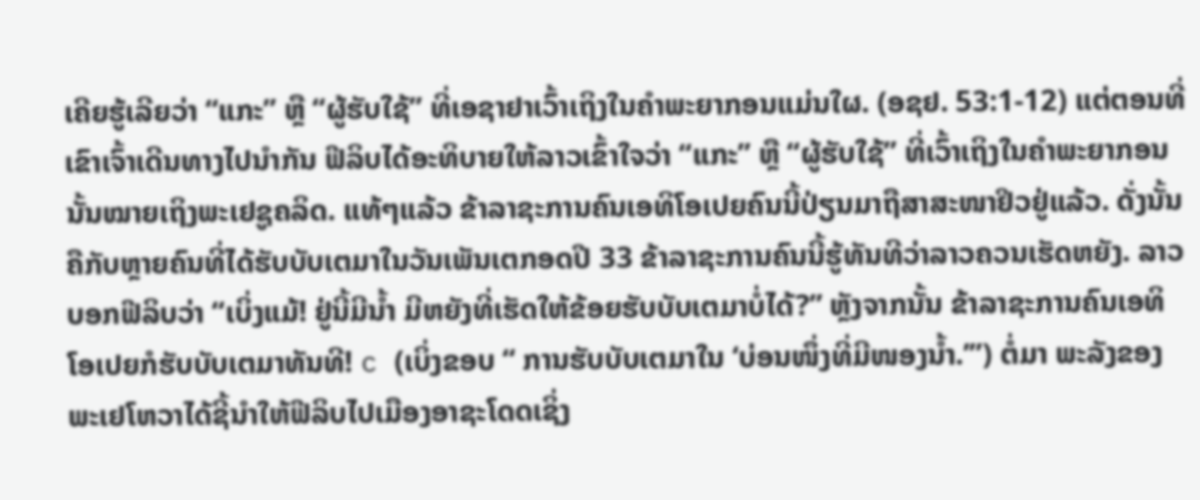ເຄີຍຮູ້ເລີຍວ່າ “ແກະ” ຫຼື “ຜູ້ຮັບໃຊ້” ທີ່ເອຊາຢາເວົ້າເຖິງໃນຄຳພະຍາກອນແມ່ນໃຜ. (ອຊຢ. 53:1-12) ແຕ່ຕອນທີ່ເຂົາເຈົ້າເດີນທາງໄປນຳກັນ ຟີລິບໄດ້ອະທິບາຍໃຫ້ລາວເຂົ້າໃຈວ່າ “ແກະ” ຫຼື “ຜູ້ຮັບໃຊ້” ທີ່ເວົ້າເຖິງໃນຄຳພະຍາກອນນັ້ນໝາຍເຖິງພະເຢຊູຄລິດ. ແທ້ໆແລ້ວ ຂ້າລາຊະການຄົນເອທິໂອເປຍຄົນນີ້ປ່ຽນມາຖືສາສະໜາຢິວຢູ່ແລ້ວ. ດັ່ງນັ້ນ ຄືກັບຫຼາຍຄົນທີ່ໄດ້ຮັບບັບເຕມາໃນວັນເພັນເຕກອດປີ 33 ຂ້າລາຊະການຄົນນີ້ຮູ້ທັນທີວ່າລາວຄວນເຮັດຫຍັງ. ລາວບອກຟີລິບວ່າ “ເບິ່ງແມ້! ຢູ່ນີ້ມີນ້ຳ ມີຫຍັງທີ່ເຮັດໃຫ້ຂ້ອຍຮັບບັບເຕມາບໍ່ໄດ້?” ຫຼັງຈາກນັ້ນ ຂ້າລາຊະການຄົນເອທິໂອເປຍກໍຮັບບັບເຕມາທັນທີ! c (ເບິ່ງຂອບ “ ການຮັບບັບເຕມາໃນ ‘ບ່ອນໜຶ່ງທີ່ມີໜອງນ້ຳ.’”) ຕໍ່ມາ ພະລັງຂອງພະເຢໂຫວາໄດ້ຊີ້ນຳໃຫ້ຟີລິບໄປເມືອງອາຊະໂດດເຊິ່ງ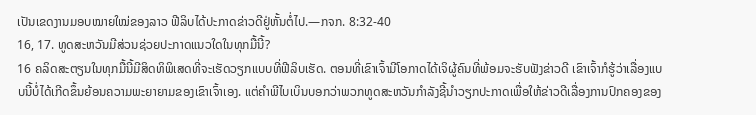ເປັນເຂດງານມອບໝາຍໃໝ່ຂອງລາວ ຟີລິບໄດ້ປະກາດຂ່າວດີຢູ່ຫັ້ນຕໍ່ໄປ.—ກຈກ. 8:32-40
16, 17. ທູດສະຫວັນມີສ່ວນຊ່ວຍປະກາດແນວໃດໃນທຸກມື້ນີ້?
16 ຄລິດສະຕຽນໃນທຸກມື້ນີ້ມີສິດທິພິເສດທີ່ຈະເຮັດວຽກແບບທີ່ຟີລິບເຮັດ. ຕອນທີ່ເຂົາເຈົ້າມີໂອກາດໄດ້ເຈິຜູ້ຄົນທີ່ພ້ອມຈະຮັບຟັງຂ່າວດີ ເຂົາເຈົ້າກໍຮູ້ວ່າເລື່ອງແບບນີ້ບໍ່ໄດ້ເກີດຂຶ້ນຍ້ອນຄວາມພະຍາຍາມຂອງເຂົາເຈົ້າເອງ. ແຕ່ຄຳພີໄບເບິນບອກວ່າພວກທູດສະຫວັນກຳລັງຊີ້ນຳວຽກປະກາດເພື່ອໃຫ້ຂ່າວດີເລື່ອງການປົກຄອງຂອງ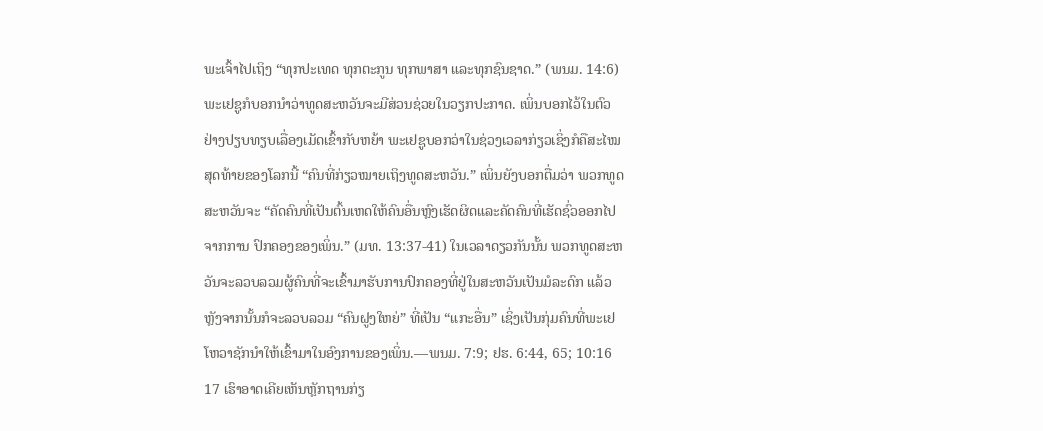ພະເຈົ້າໄປເຖິງ “ທຸກປະເທດ ທຸກຕະກູນ ທຸກພາສາ ແລະທຸກຊົນຊາດ.” (ພນມ. 14:6) ພະເຢຊູກໍບອກນຳວ່າທູດສະຫວັນຈະມີສ່ວນຊ່ວຍໃນວຽກປະກາດ. ເພິ່ນບອກໄວ້ໃນຕົວຢ່າງປຽບທຽບເລື່ອງເມັດເຂົ້າກັບຫຍ້າ ພະເຢຊູບອກວ່າໃນຊ່ວງເວລາກ່ຽວເຊິ່ງກໍຄືສະໄໝສຸດທ້າຍຂອງໂລກນີ້ “ຄົນທີ່ກ່ຽວໝາຍເຖິງທູດສະຫວັນ.” ເພິ່ນຍັງບອກຕື່ມວ່າ ພວກທູດສະຫວັນຈະ “ຄັດຄົນທີ່ເປັນຕົ້ນເຫດໃຫ້ຄົນອື່ນຫຼົງເຮັດຜິດແລະຄັດຄົນທີ່ເຮັດຊົ່ວອອກໄປຈາກການ ປົກຄອງຂອງເພິ່ນ.” (ມທ. 13:37-41) ໃນເວລາດຽວກັນນັ້ນ ພວກທູດສະຫວັນຈະລວບລວມຜູ້ຄົນທີ່ຈະເຂົ້າມາຮັບການປົກຄອງທີ່ຢູ່ໃນສະຫວັນເປັນມໍລະດົກ ແລ້ວຫຼັງຈາກນັ້ນກໍຈະລວບລວມ “ຄົນຝູງໃຫຍ່” ທີ່ເປັນ “ແກະອື່ນ” ເຊິ່ງເປັນກຸ່ມຄົນທີ່ພະເຢໂຫວາຊັກນຳໃຫ້ເຂົ້າມາໃນອົງການຂອງເພິ່ນ.—ພນມ. 7:9; ຢຮ. 6:44, 65; 10:16
17 ເຮົາອາດເຄີຍເຫັນຫຼັກຖານກ່ຽ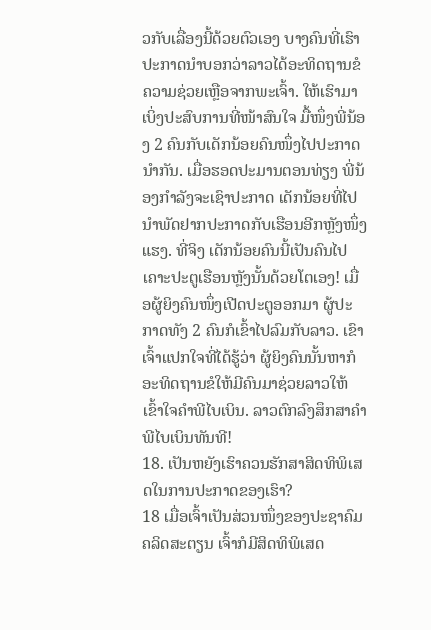ວກັບເລື່ອງນີ້ດ້ວຍຕົວເອງ ບາງຄົນທີ່ເຮົາປະກາດນຳບອກວ່າລາວໄດ້ອະທິດຖານຂໍຄວາມຊ່ວຍເຫຼືອຈາກພະເຈົ້າ. ໃຫ້ເຮົາມາເບິ່ງປະສົບການທີ່ໜ້າສົນໃຈ ມື້ໜຶ່ງພີ່ນ້ອງ 2 ຄົນກັບເດັກນ້ອຍຄົນໜຶ່ງໄປປະກາດນຳກັນ. ເມື່ອຮອດປະມານຕອນທ່ຽງ ພີ່ນ້ອງກຳລັງຈະເຊົາປະກາດ ເດັກນ້ອຍທີ່ໄປນຳພັດຢາກປະກາດກັບເຮືອນອີກຫຼັງໜຶ່ງແຮງ. ທີ່ຈິງ ເດັກນ້ອຍຄົນນີ້ເປັນຄົນໄປເຄາະປະຕູເຮືອນຫຼັງນັ້ນດ້ວຍໂຕເອງ! ເມື່ອຜູ້ຍິງຄົນໜຶ່ງເປີດປະຕູອອກມາ ຜູ້ປະກາດທັງ 2 ຄົນກໍເຂົ້າໄປລົມກັບລາວ. ເຂົາເຈົ້າແປກໃຈທີ່ໄດ້ຮູ້ວ່າ ຜູ້ຍິງຄົນນັ້ນຫາກໍອະທິດຖານຂໍໃຫ້ມີຄົນມາຊ່ວຍລາວໃຫ້ເຂົ້າໃຈຄຳພີໄບເບິນ. ລາວຕົກລົງສຶກສາຄຳພີໄບເບິນທັນທີ!
18. ເປັນຫຍັງເຮົາຄວນຮັກສາສິດທິພິເສດໃນການປະກາດຂອງເຮົາ?
18 ເມື່ອເຈົ້າເປັນສ່ວນໜຶ່ງຂອງປະຊາຄົມຄລິດສະຕຽນ ເຈົ້າກໍມີສິດທິພິເສດ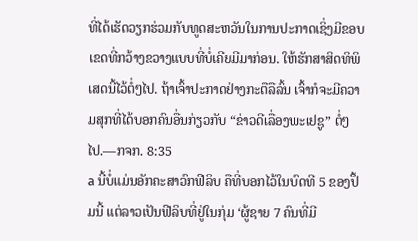ທີ່ໄດ້ເຮັດວຽກຮ່ວມກັບທູດສະຫວັນໃນການປະກາດເຊິ່ງມີຂອບເຂດທີ່ກວ້າງຂວາງແບບທີ່ບໍ່ເຄີຍມີມາກ່ອນ. ໃຫ້ຮັກສາສິດທິພິເສດນີ້ໄວ້ຕໍ່ໆໄປ. ຖ້າເຈົ້າປະກາດຢ່າງກະຕືລືລົ້ນ ເຈົ້າກໍຈະມີຄວາມສຸກທີ່ໄດ້ບອກຄົນອື່ນກ່ຽວກັບ “ຂ່າວດີເລື່ອງພະເຢຊູ” ຕໍ່ໆໄປ.—ກຈກ. 8:35
a ນີ້ບໍ່ແມ່ນອັກຄະສາວົກຟີລິບ ຄືທີ່ບອກໄວ້ໃນບົດທີ 5 ຂອງປຶ້ມນີ້ ແຕ່ລາວເປັນຟີລິບທີ່ຢູ່ໃນກຸ່ມ ‘ຜູ້ຊາຍ 7 ຄົນທີ່ມີ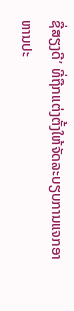ຊື່ສຽງດີ’ ທີ່ຖືກແຕ່ງຕັ້ງໃຫ້ຈັດລະບຽບການແຈກອາຫານປະ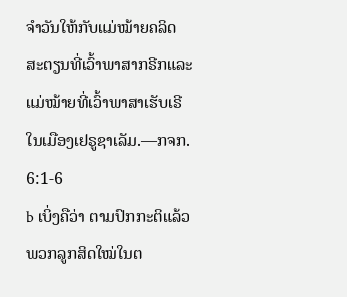ຈຳວັນໃຫ້ກັບແມ່ໝ້າຍຄລິດສະຕຽນທີ່ເວົ້າພາສາກຣີກແລະແມ່ໝ້າຍທີ່ເວົ້າພາສາເຮັບເຣີໃນເມືອງເຢຣູຊາເລັມ.—ກຈກ. 6:1-6
b ເບິ່ງຄືວ່າ ຕາມປົກກະຕິແລ້ວພວກລູກສິດໃໝ່ໃນຕ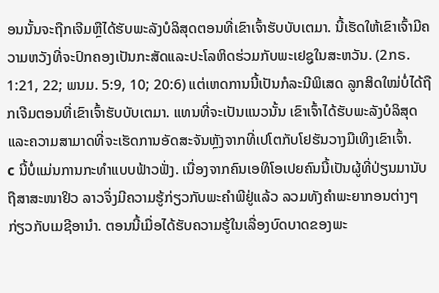ອນນັ້ນຈະຖືກເຈີມຫຼືໄດ້ຮັບພະລັງບໍລິສຸດຕອນທີ່ເຂົາເຈົ້າຮັບບັບເຕມາ. ນີ້ເຮັດໃຫ້ເຂົາເຈົ້າມີຄວາມຫວັງທີ່ຈະປົກຄອງເປັນກະສັດແລະປະໂລຫິດຮ່ວມກັບພະເຢຊູໃນສະຫວັນ. (2ກຣ. 1:21, 22; ພນມ. 5:9, 10; 20:6) ແຕ່ເຫດການນີ້ເປັນກໍລະນີພິເສດ ລູກສິດໃໝ່ບໍ່ໄດ້ຖືກເຈີມຕອນທີ່ເຂົາເຈົ້າຮັບບັບເຕມາ. ແທນທີ່ຈະເປັນແນວນັ້ນ ເຂົາເຈົ້າໄດ້ຮັບພະລັງບໍລິສຸດແລະຄວາມສາມາດທີ່ຈະເຮັດການອັດສະຈັນຫຼັງຈາກທີ່ເປໂຕກັບໂຢຮັນວາງມືເທິງເຂົາເຈົ້າ.
c ນີ້ບໍ່ແມ່ນການກະທຳແບບຟ້າວຟັ່ງ. ເນື່ອງຈາກຄົນເອທິໂອເປຍຄົນນີ້ເປັນຜູ້ທີ່ປ່ຽນມານັບຖືສາສະໜາຢິວ ລາວຈຶ່ງມີຄວາມຮູ້ກ່ຽວກັບພະຄຳພີຢູ່ແລ້ວ ລວມທັງຄຳພະຍາກອນຕ່າງໆກ່ຽວກັບເມຊີອານຳ. ຕອນນີ້ເມື່ອໄດ້ຮັບຄວາມຮູ້ໃນເລື່ອງບົດບາດຂອງພະ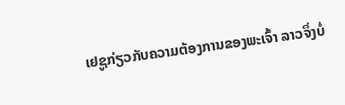ເຢຊູກ່ຽວກັບຄວາມຕ້ອງການຂອງພະເຈົ້າ ລາວຈຶ່ງບໍ່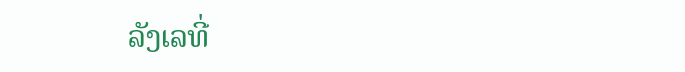ລັງເລທີ່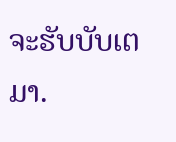ຈະຮັບບັບເຕມາ.